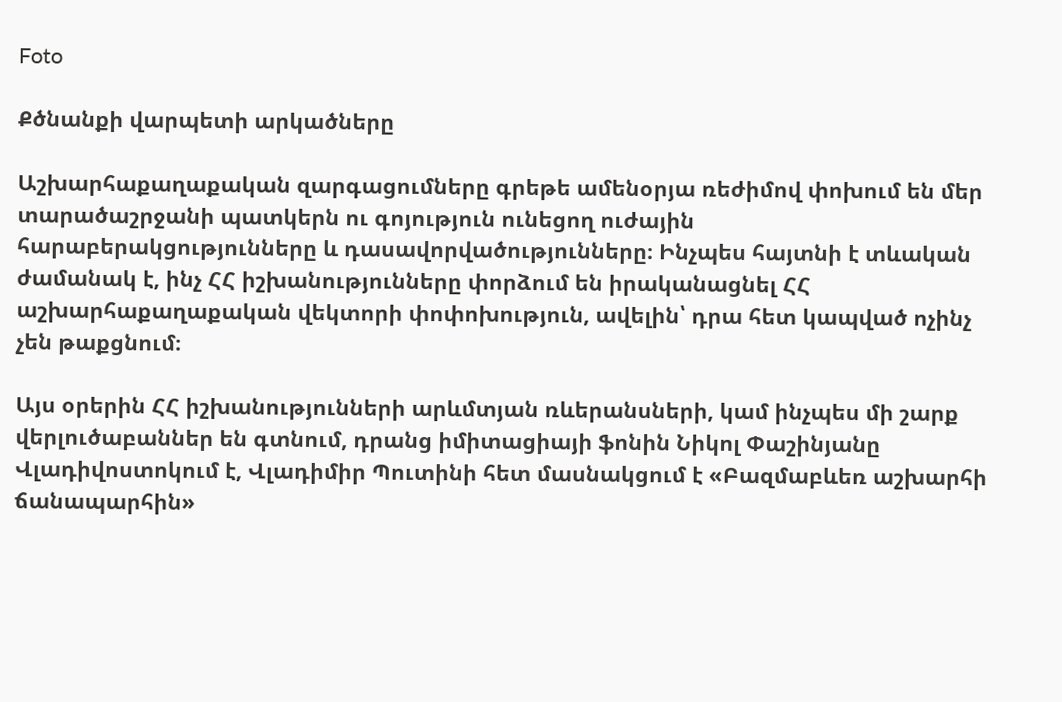Foto

Քծնանքի վարպետի արկածները

Աշխարհաքաղաքական զարգացումները գրեթե ամենօրյա ռեժիմով փոխում են մեր տարածաշրջանի պատկերն ու գոյություն ունեցող ուժային հարաբերակցությունները և դասավորվածությունները։ Ինչպես հայտնի է տևական ժամանակ է, ինչ ՀՀ իշխանությունները փորձում են իրականացնել ՀՀ աշխարհաքաղաքական վեկտորի փոփոխություն, ավելին՝ դրա հետ կապված ոչինչ չեն թաքցնում։

Այս օրերին ՀՀ իշխանությունների արևմտյան ռևերանսների, կամ ինչպես մի շարք վերլուծաբաններ են գտնում, դրանց իմիտացիայի ֆոնին Նիկոլ Փաշինյանը Վլադիվոստոկում է, Վլադիմիր Պուտինի հետ մասնակցում է «Բազմաբևեռ աշխարհի ճանապարհին»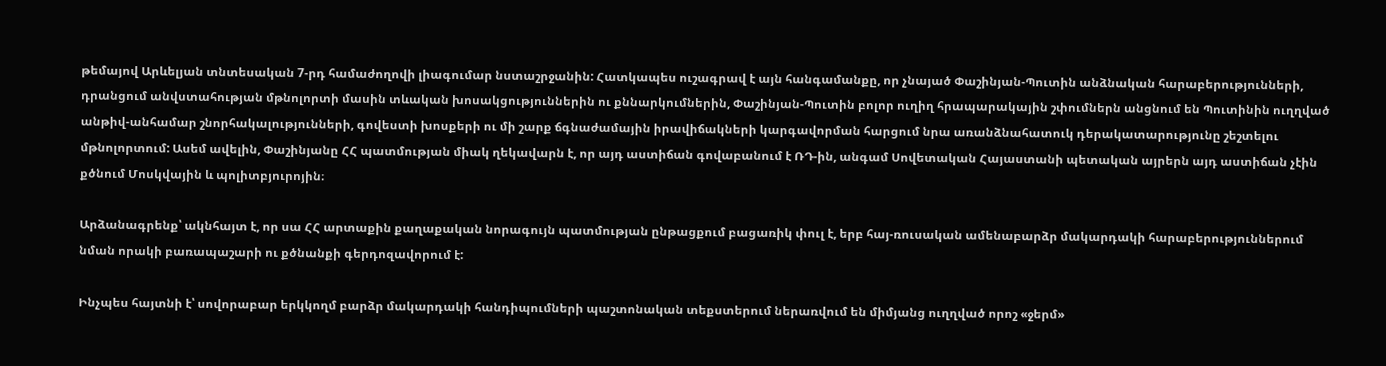թեմայով Արևելյան տնտեսական 7-րդ համաժողովի լիագումար նստաշրջանին: Հատկապես ուշագրավ է այն հանգամանքը, որ չնայած Փաշինյան-Պուտին անձնական հարաբերությունների, դրանցում անվստահության մթնոլորտի մասին տևական խոսակցություններին ու քննարկումներին, Փաշինյան-Պուտին բոլոր ուղիղ հրապարակային շփումներն անցնում են Պուտինին ուղղված անթիվ-անհամար շնորհակալությունների, գովեստի խոսքերի ու մի շարք ճգնաժամային իրավիճակների կարգավորման հարցում նրա առանձնահատուկ դերակատարությունը շեշտելու մթնոլորտում: Ասեմ ավելին, Փաշինյանը ՀՀ պատմության միակ ղեկավարն է, որ այդ աստիճան գովաբանում է ՌԴ-ին, անգամ Սովետական Հայաստանի պետական այրերն այդ աստիճան չէին քծնում Մոսկվային և պոլիտբյուրոյին։

Արձանագրենք՝ ակնհայտ է, որ սա ՀՀ արտաքին քաղաքական նորագույն պատմության ընթացքում բացառիկ փուլ է, երբ հայ-ռուսական ամենաբարձր մակարդակի հարաբերություններում նման որակի բառապաշարի ու քծնանքի գերդոզավորում է:

Ինչպես հայտնի է՝ սովորաբար երկկողմ բարձր մակարդակի հանդիպումների պաշտոնական տեքստերում ներառվում են միմյանց ուղղված որոշ «ջերմ»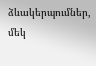ձևակերպումներ, մեկ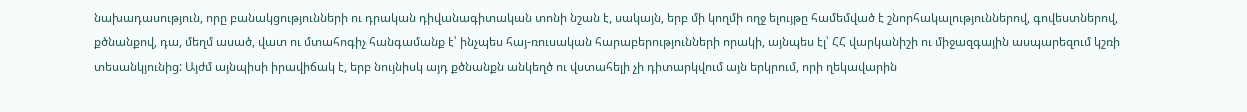նախադասություն, որը բանակցությունների ու դրական դիվանագիտական տոնի նշան է, սակայն, երբ մի կողմի ողջ ելույթը համեմված է շնորհակալություններով, գովեստներով, քծնանքով, դա, մեղմ ասած, վատ ու մտահոգիչ հանգամանք է՝ ինչպես հայ-ռուսական հարաբերությունների որակի, այնպես էլ՝ ՀՀ վարկանիշի ու միջազգային ասպարեզում կշռի տեսանկյունից: Այժմ այնպիսի իրավիճակ է, երբ նույնիսկ այդ քծնանքն անկեղծ ու վստահելի չի դիտարկվում այն երկրում, որի ղեկավարին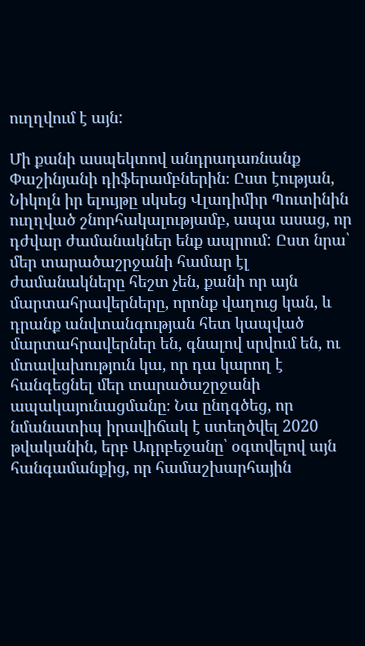ուղղվում է այն:

Մի քանի ասպեկտով անդրադառնանք Փաշինյանի դիֆերամբներին։ Ըստ էության, Նիկոլն իր ելույթը սկսեց Վլադիմիր Պուտինին ուղղված շնորհակալությամբ, ապա ասաց, որ դժվար ժամանակներ ենք ապրում: Ըստ նրա՝ մեր տարածաշրջանի համար էլ ժամանակները հեշտ չեն, քանի որ այն մարտահրավերները, որոնք վաղուց կան, և դրանք անվտանգության հետ կապված մարտահրավերներ են, գնալով սրվում են, ու մտավախություն կա, որ դա կարող է հանգեցնել մեր տարածաշրջանի ապակայունացմանը։ Նա ընդգծեց, որ նմանատիպ իրավիճակ է ստեղծվել 2020 թվականին, երբ Ադրբեջանը՝ օգտվելով այն հանգամանքից, որ համաշխարհային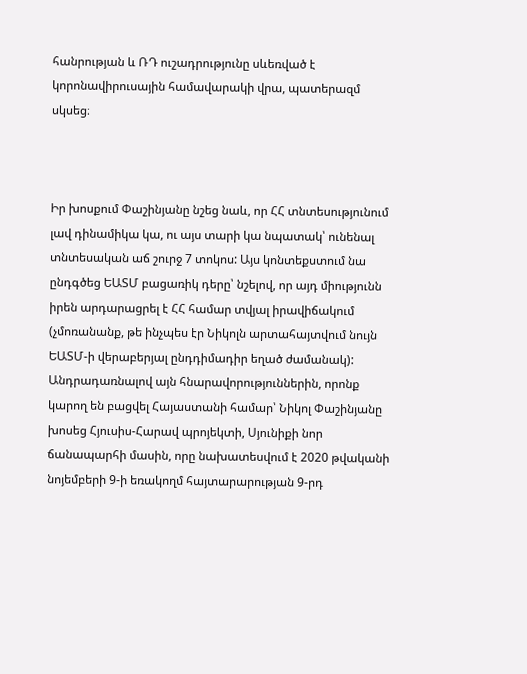հանրության և ՌԴ ուշադրությունը սևեռված է կորոնավիրուսային համավարակի վրա, պատերազմ սկսեց։



Իր խոսքում Փաշինյանը նշեց նաև, որ ՀՀ տնտեսությունում լավ դինամիկա կա, ու այս տարի կա նպատակ՝ ունենալ տնտեսական աճ շուրջ 7 տոկոս: Այս կոնտեքստում նա ընդգծեց ԵԱՏՄ բացառիկ դերը՝ նշելով, որ այդ միությունն իրեն արդարացրել է ՀՀ համար տվյալ իրավիճակում (չմոռանանք, թե ինչպես էր Նիկոլն արտահայտվում նույն ԵԱՏՄ-ի վերաբերյալ ընդդիմադիր եղած ժամանակ): Անդրադառնալով այն հնարավորություններին, որոնք կարող են բացվել Հայաստանի համար՝ Նիկոլ Փաշինյանը խոսեց Հյուսիս-Հարավ պրոյեկտի, Սյունիքի նոր ճանապարհի մասին, որը նախատեսվում է 2020 թվականի նոյեմբերի 9-ի եռակողմ հայտարարության 9-րդ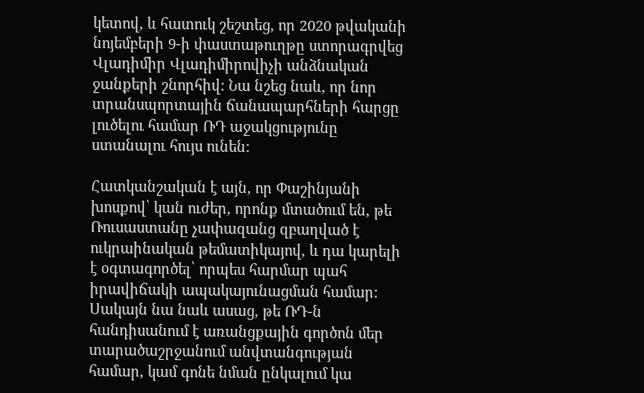կետով, և հատուկ շեշտեց, որ 2020 թվականի նոյեմբերի 9-ի փաստաթուղթը ստորագրվեց Վլադիմիր Վլադիմիրովիչի անձնական ջանքերի շնորհիվ: Նա նշեց նաև, որ նոր տրանսպորտային ճանապարհների հարցը լուծելու համար ՌԴ աջակցությունը ստանալու հույս ունեն:

Հատկանշական է այն, որ Փաշինյանի խոսքով՝ կան ուժեր, որոնք մտածում են, թե Ռուսաստանը չափազանց զբաղված է ուկրաինական թեմատիկայով, և դա կարելի է օգտագործել՝ որպես հարմար պահ իրավիճակի ապակայունացման համար: Սակայն նա նաև ասաց, թե ՌԴ-ն հանդիսանում է առանցքային գործոն մեր տարածաշրջանում անվտանգության համար, կամ գոնե նման ընկալում կա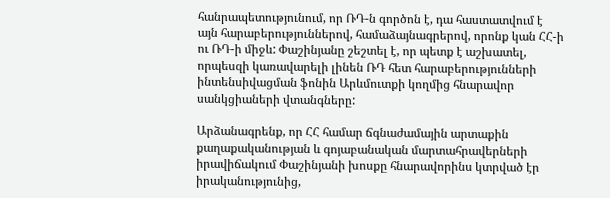հանրապետությունում, որ ՌԴ-ն գործոն է, դա հաստատվում է այն հարաբերություններով, համաձայնագրերով, որոնք կան ՀՀ-ի ու ՌԴ-ի միջև: Փաշինյանը շեշտել է, որ պետք է աշխատել, որպեսզի կառավարելի լինեն ՌԴ հետ հարաբերությունների ինտենսիվացման ֆոնին Արևմուտքի կողմից հնարավոր սանկցիաների վտանգները:

Արձանագրենք, որ ՀՀ համար ճգնաժամային արտաքին քաղաքականության և գոյաբանական մարտահրավերների իրավիճակում Փաշինյանի խոսքը հնարավորինս կտրված էր իրականությունից,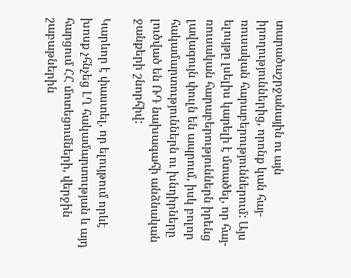տարածաշրջանային ու այն իրողություններից, որոնք կան հայ-ռուսական հարաբերություններում: Այս ելույթը լսելիս կարելի է մտածել, որ հայ-ռուսական հարաբերություններն իրենց լավագույն փուլն են ապրում, իսկ բոլոր հակամարտություններն ու խնդիրները լուծված են ՌԴ նախագահի անձնական ջանքերի շնորհիվ:

Կարևոր է փաստել, որ ելույթում որևէ խոսք չհնչեց ԼՂ հակամարտության և այդ հարցում ՀՀ մոտեցումների, վերջին շաբաթներին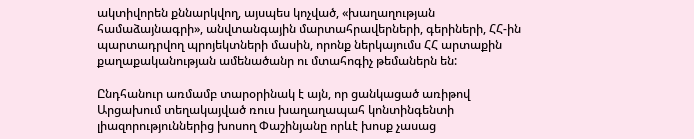ակտիվորեն քննարկվող, այսպես կոչված, «խաղաղության համաձայնագրի», անվտանգային մարտահրավերների, գերիների, ՀՀ-ին պարտադրվող պրոյեկտների մասին, որոնք ներկայումս ՀՀ արտաքին քաղաքականության ամենածանր ու մտահոգիչ թեմաներն են:

Ընդհանուր առմամբ տարօրինակ է այն, որ ցանկացած առիթով Արցախում տեղակայված ռուս խաղաղապահ կոնտինգենտի լիազորություններից խոսող Փաշինյանը որևէ խոսք չասաց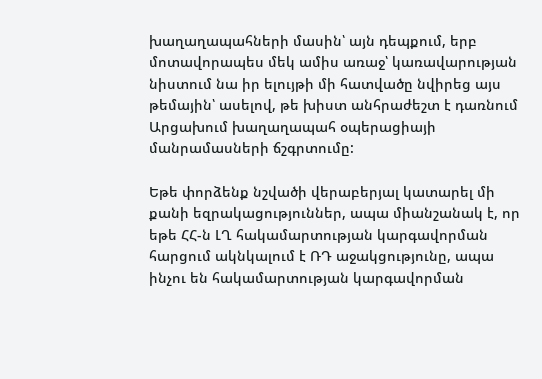խաղաղապահների մասին՝ այն դեպքում, երբ մոտավորապես մեկ ամիս առաջ՝ կառավարության նիստում նա իր ելույթի մի հատվածը նվիրեց այս թեմային՝ ասելով, թե խիստ անհրաժեշտ է դառնում Արցախում խաղաղապահ օպերացիայի մանրամասների ճշգրտումը:

Եթե փորձենք նշվածի վերաբերյալ կատարել մի քանի եզրակացություններ, ապա միանշանակ է, որ եթե ՀՀ-ն ԼՂ հակամարտության կարգավորման հարցում ակնկալում է ՌԴ աջակցությունը, ապա ինչու են հակամարտության կարգավորման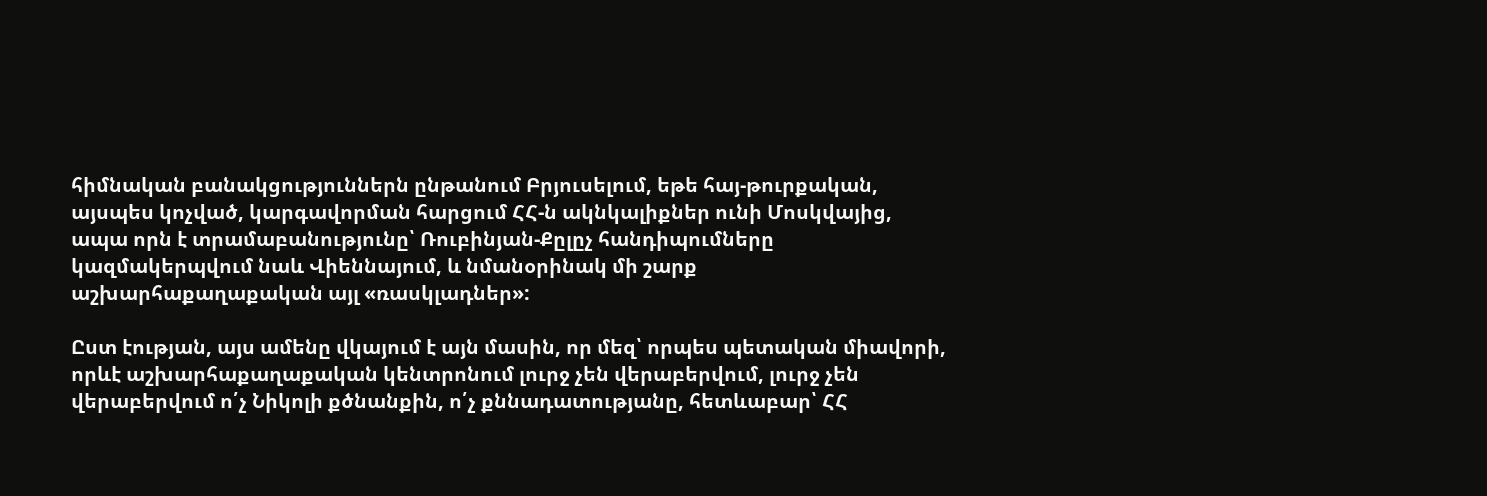հիմնական բանակցություններն ընթանում Բրյուսելում, եթե հայ-թուրքական, այսպես կոչված, կարգավորման հարցում ՀՀ-ն ակնկալիքներ ունի Մոսկվայից, ապա որն է տրամաբանությունը՝ Ռուբինյան-Քըլըչ հանդիպումները կազմակերպվում նաև Վիեննայում, և նմանօրինակ մի շարք աշխարհաքաղաքական այլ «ռասկլադներ»:

Ըստ էության, այս ամենը վկայում է այն մասին, որ մեզ՝ որպես պետական միավորի, որևէ աշխարհաքաղաքական կենտրոնում լուրջ չեն վերաբերվում, լուրջ չեն վերաբերվում ո՛չ Նիկոլի քծնանքին, ո՛չ քննադատությանը, հետևաբար՝ ՀՀ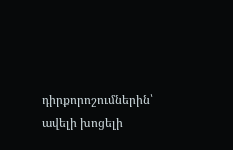դիրքորոշումներին՝ ավելի խոցելի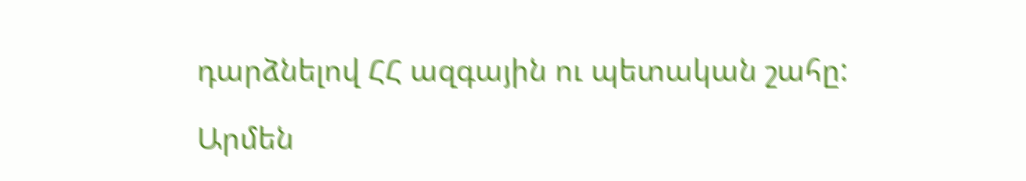դարձնելով ՀՀ ազգային ու պետական շահը:

Արմեն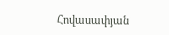Հովասափյան